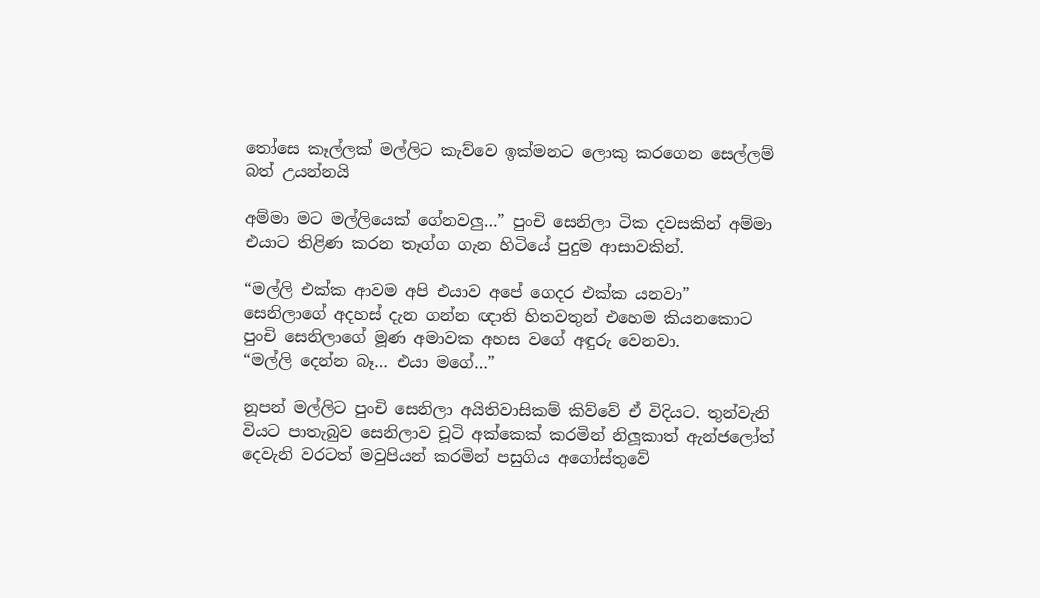තෝසෙ කෑල්ලක් මල්ලිට කැව්වෙ ඉක්මනට ලොකු කරගෙන සෙල්ලම් බත් උයන්නයි

අම්මා මට මල්ලියෙක් ගේනවලු…” පුංචි සෙනිලා ටික දවසකින් අම්මා එයාට තිළිණ කරන තෑග්ග ගැන හිටියේ පුදුම ආසාවකින්.

“මල්ලි එක්ක ආවම අපි එයාව අපේ ගෙදර එක්ක යනවා”
සෙනිලාගේ අදහස් දැන ගන්න ඥාති හිතවතුන් එහෙම කියනකොට පුංචි සෙනිලාගේ මූණ අමාවක අහස වගේ අඳුරු වෙනවා.
“මල්ලි දෙන්න බෑ… එයා මගේ…”

නූපන් මල්ලිට පුංචි සෙනිලා අයිතිවාසිකම් කිව්වේ ඒ විදියට. තුන්වැනි වියට පාතැබුව සෙනිලාව චූටි අක්කෙක් කරමින් නිලූකාත් ඇන්ජලෝත් දෙවැනි වරටත් මවුපියන් කරමින් පසුගිය අගෝස්තුවේ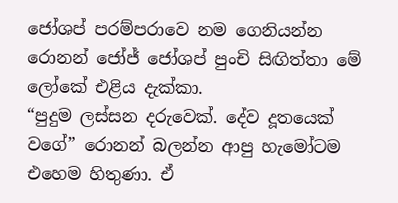ජෝශප් පරම්පරාවෙ නම ගෙනියන්න රොනන් ජෝජ් ජෝශප් පුංචි සිඟිත්තා මේ ලෝකේ එළිය දැක්කා.
“පුදුම ලස්සන දරුවෙක්. දේව දූතයෙක් වගේ” රොනන් බලන්න ආපු හැමෝටම එහෙම හිතුණා. ඒ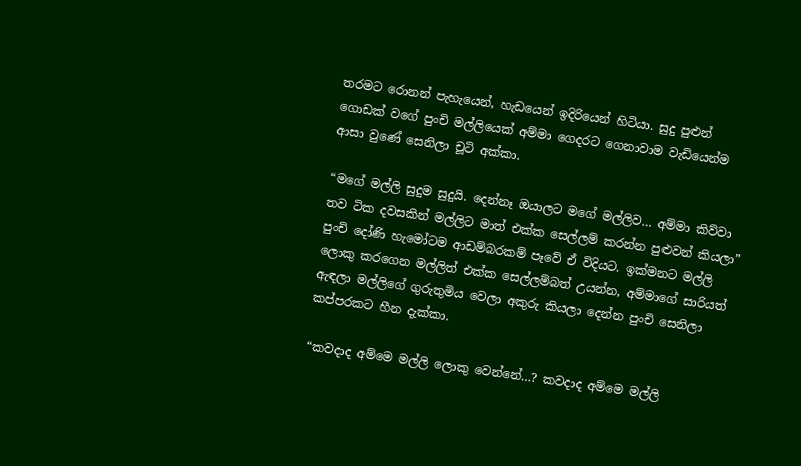තරමට රොනන් පැහැයෙන්, හැඩයෙන් ඉදිරියෙන් හිටියා. සුදු පුළුන් ගොඩක් වගේ පුංචි මල්ලියෙක් අම්මා ගෙදරට ගෙනාවාම වැඩියෙන්ම ආසා වුණේ සෙනිලා චූටි අක්කා.

“මගේ මල්ලි සුදුම සුදුයි. දෙන්නෑ ඔයාලට මගේ මල්ලිව… අම්මා කිව්වා තව ටික දවසකින් මල්ලිට මාත් එක්ක සෙල්ලම් කරන්න පුළුවන් කියලා”
පුංචි දෝණි හැමෝටම ආඩම්බරකම් පෑවේ ඒ විදියට. ඉක්මනට මල්ලි ලොකු කරගෙන මල්ලිත් එක්ක සෙල්ලම්බත් උයන්න, අම්මාගේ සාරියත් ඇඳලා මල්ලිගේ ගුරුතුමිය වෙලා අකුරු කියලා දෙන්න පුංචි සෙනිලා කප්පරකට හීන දැක්කා.

“කවදාද අම්මෙ මල්ලි ලොකු වෙන්නේ…? කවදාද අම්මෙ මල්ලි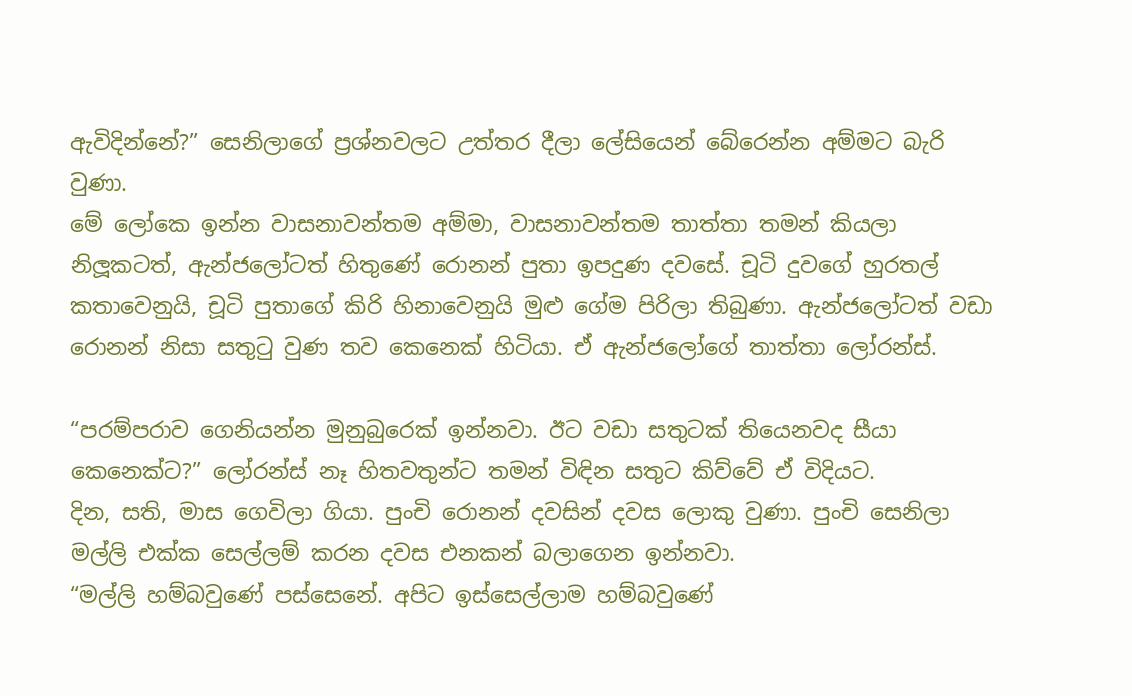ඇවිදින්නේ?” සෙනිලාගේ ප්‍රශ්නවලට උත්තර දීලා ලේසියෙන් බේරෙන්න අම්මට බැරි වුණා.
මේ ලෝකෙ ඉන්න වාසනාවන්තම අම්මා, වාසනාවන්තම තාත්තා තමන් කියලා නිලූකටත්, ඇන්ජලෝටත් හිතුණේ රොනන් පුතා ඉපදුණ දවසේ. චූටි දුවගේ හුරතල් කතාවෙනුයි, චූටි පුතාගේ කිරි හිනාවෙනුයි මුළු ගේම පිරිලා තිබුණා. ඇන්ජලෝටත් වඩා රොනන් නිසා සතුටු වුණ තව කෙනෙක් හිටියා. ඒ ඇන්ජලෝගේ තාත්තා ලෝරන්ස්.

“පරම්පරාව ගෙනියන්න මුනුබුරෙක් ඉන්නවා. ඊට වඩා සතුටක් තියෙනවද සීයා කෙනෙක්ට?” ලෝරන්ස් නෑ හිතවතුන්ට තමන් විඳින සතුට කිව්වේ ඒ විදියට.
දින, සති, මාස ගෙවිලා ගියා. පුංචි රොනන් දවසින් දවස ලොකු වුණා. පුංචි සෙනිලා මල්ලි එක්ක සෙල්ලම් කරන දවස එනකන් බලාගෙන ඉන්නවා.
“මල්ලි හම්බවුණේ පස්සෙනේ. අපිට ඉස්සෙල්ලාම හම්බවුණේ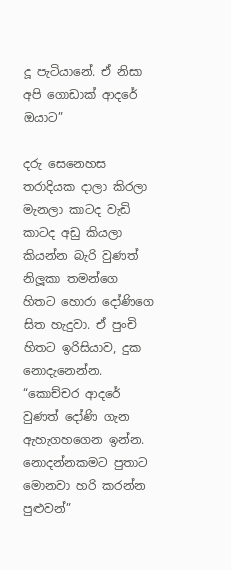දූ පැටියානේ. ඒ නිසා අපි ගොඩාක් ආදරේ ඔයාට”

දරු සෙනෙහස තරාදියක දාලා කිරලා මැනලා කාටද වැඩි කාටද අඩු කියලා කියන්න බැරි වුණත් නිලූකා තමන්ගෙ හිතට හොරා දෝණිගෙ සිත හැදුවා. ඒ පුංචි හිතට ඉරිසියාව, දුක නොදැනෙන්න.
“කොච්චර ආදරේ වුණත් දෝණි ගැන ඇහැගහගෙන ඉන්න. නොදන්නකමට පුතාට මොනවා හරි කරන්න පුළුවන්”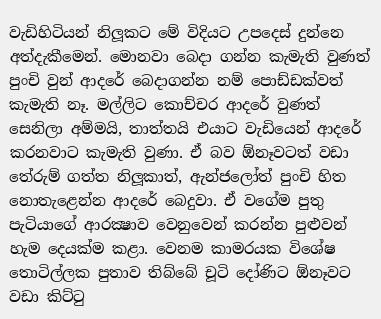වැඩිහිටියන් නිලූකට මේ විදියට උපදෙස් දුන්නෙ අත්දැකීමෙන්. මොනවා බෙදා ගන්න කැමැති වුණත් පුංචි වුන් ආදරේ බෙදාගන්න නම් පොඩ්ඩක්වත් කැමැති නෑ. මල්ලිට කොච්චර ආදරේ වුණත් සෙනිලා අම්මයි, තාත්තයි එයාට වැඩියෙන් ආදරේ කරනවාට කැමැති වුණා. ඒ බව ඕනෑවටත් වඩා තේරුම් ගත්ත නිලූකාත්, ඇන්ජලෝත් පුංචි හිත නොතැළෙන්න ආදරේ බෙදුවා. ඒ වගේම පුතු පැටියාගේ ආරක්‍ෂාව වෙනුවෙන් කරන්න පුළුවන් හැම දෙයක්ම කළා. වෙනම කාමරයක විශේෂ තොටිල්ලක පුතාව තිබ්බේ චූටි දෝණිට ඕනෑවට වඩා කිට්ටු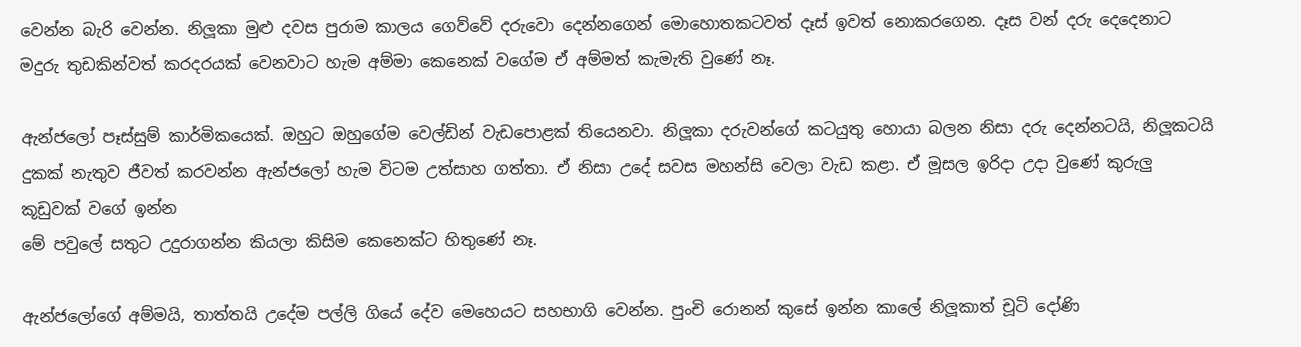වෙන්න බැරි වෙන්න. නිලූකා මුළු දවස පුරාම කාලය ගෙව්වේ දරුවො දෙන්නගෙන් මොහොතකටවත් දෑස් ඉවත් නොකරගෙන. දෑස වන් දරු දෙදෙනාට මදුරු තුඩකින්වත් කරදරයක් වෙනවාට හැම අම්මා කෙනෙක් වගේම ඒ අම්මත් කැමැති වුණේ නෑ.

ඇන්ජලෝ පෑස්සුම් කාර්මිකයෙක්. ඔහුට ඔහුගේම වෙල්ඩින් වැඩපොළක් තියෙනවා. නිලූකා දරුවන්ගේ කටයුතු හොයා බලන නිසා දරු දෙන්නටයි, නිලූකටයි දුකක් නැතුව ජීවත් කරවන්න ඇන්ජලෝ හැම විටම උත්සාහ ගත්තා. ඒ නිසා උදේ සවස මහන්සි වෙලා වැඩ කළා. ඒ මූසල ඉරිදා උදා වුණේ කුරුලු
කූඩුවක් වගේ ඉන්න
මේ පවුලේ සතුට උදුරාගන්න කියලා කිසිම කෙනෙක්ට හිතුණේ නෑ.

ඇන්ජලෝගේ අම්මයි, තාත්තයි උදේම පල්ලි ගියේ දේව මෙහෙයට සහභාගි වෙන්න. පුංචි රොනන් කුසේ ඉන්න කාලේ නිලූකාත් චූටි දෝණි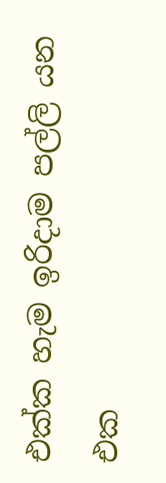එක්ක හැම ඉරිදාම පල්ලි යන එක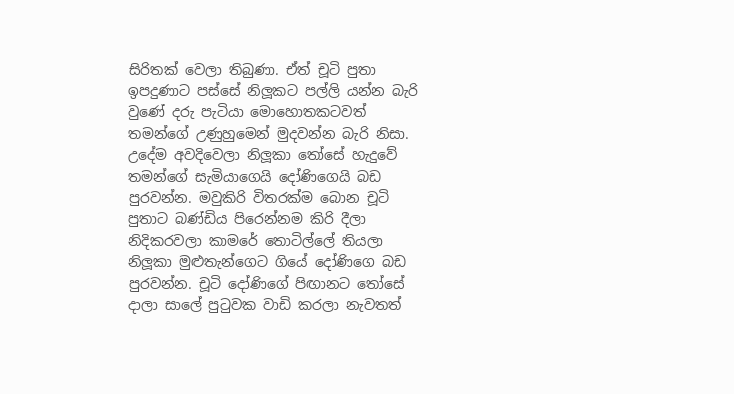සිරිතක් වෙලා තිබුණා. ඒත් චූටි පුතා ඉපදුණාට පස්සේ නිලූකට පල්ලි යන්න බැරි වුණේ දරු පැටියා මොහොතකටවත් තමන්ගේ උණුහුමෙන් මුදවන්න බැරි නිසා. උදේම අවදිවෙලා නිලූකා තෝසේ හැදුවේ තමන්ගේ සැමියාගෙයි දෝණිගෙයි බඩ පුරවන්න. මවුකිරි විතරක්ම බොන චූටි පුතාට බණ්ඩිය පිරෙන්නම කිරි දීලා නිදිකරවලා කාමරේ තොටිල්ලේ තියලා නිලූකා මුළුතැන්ගෙට ගියේ දෝණිගෙ බඩ පුරවන්න. චූටි දෝණිගේ පිඟානට තෝසේ දාලා සාලේ පුටුවක වාඩි කරලා නැවතත්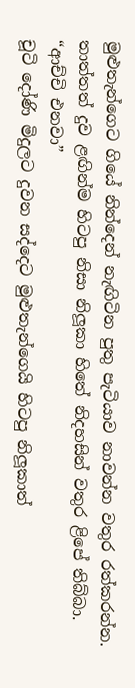මුළුතැන්ගෙට ගියේ නින්දෙන් නැඟිටින පුතු පැටියාව නාවන්න වතුර රත්කරන්න. තාත්තත් දුව ළඟින්ම හිටපු නිසා නිලූකා හිතේ නිදහසින් වතුර ළිපේ තිබ්බා.
“ආච්චි එනවා”
චූටි දෝණි මිදුලට දුවන සද්දෙට මුළුතැන්ගෙයි හිටපු නිලූකාත්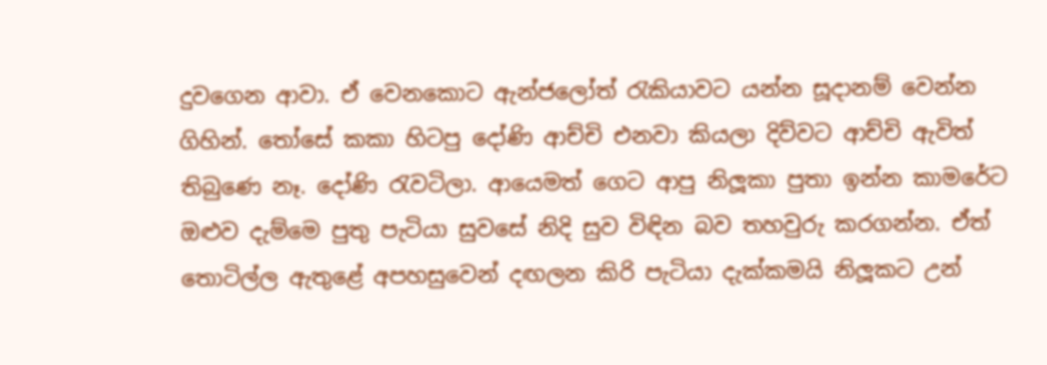දුවගෙන ආවා. ඒ වෙනකොට ඇන්ජලෝත් රැකියාවට යන්න සූදානම් වෙන්න ගිහින්. තෝසේ කකා හිටපු දෝණි ආච්චි එනවා කියලා දිව්වට ආච්චි ඇවිත් තිබුණෙ නෑ. දෝණි රැවටිලා. ආයෙමත් ගෙට ආපු නිලූකා පුතා ඉන්න කාමරේට ඔළුව දැම්මෙ පුතු පැටියා සුවසේ නිදි සුව විඳින බව තහවුරු කරගන්න. ඒත් තොටිල්ල ඇතුළේ අපහසුවෙන් දඟලන කිරි පැටියා දැක්කමයි නිලූකට උන්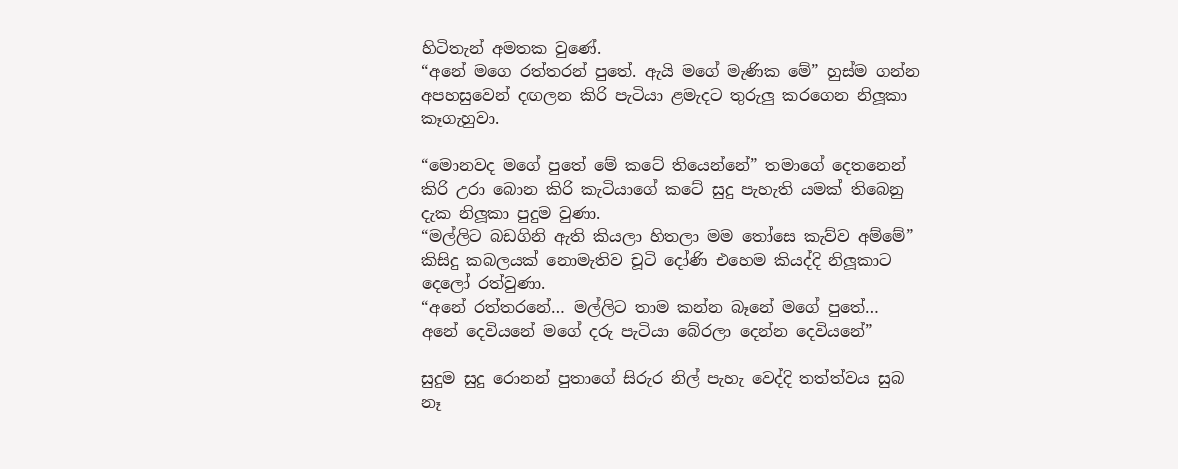හිටිතැන් අමතක වුණේ.
“අනේ මගෙ රත්තරන් පුතේ. ඇයි මගේ මැණික මේ” හුස්ම ගන්න අපහසුවෙන් දඟලන කිරි පැටියා ළමැදට තුරුලු කරගෙන නිලූකා කෑගැහුවා.

“මොනවද මගේ පුතේ මේ කටේ තියෙන්නේ” තමාගේ දෙතනෙන් කිරි උරා බොන කිරි කැටියාගේ කටේ සුදු පැහැති යමක් තිබෙනු දැක නිලූකා පුදුම වුණා.
“මල්ලිට බඩගිනි ඇති කියලා හිතලා මම තෝසෙ කැව්ව අම්මේ”
කිසිදු කබලයක් නොමැතිව චූටි දෝණි එහෙම කියද්දි නිලූකාට දෙලෝ රත්වුණා.
“අනේ රත්තරනේ… මල්ලිට තාම කන්න බෑනේ මගේ පුතේ… අනේ දෙවියනේ මගේ දරු පැටියා බේරලා දෙන්න දෙවියනේ”

සුදුම සුදු රොනන් පුතාගේ සිරුර නිල් පැහැ වෙද්දි තත්ත්වය සුබ නෑ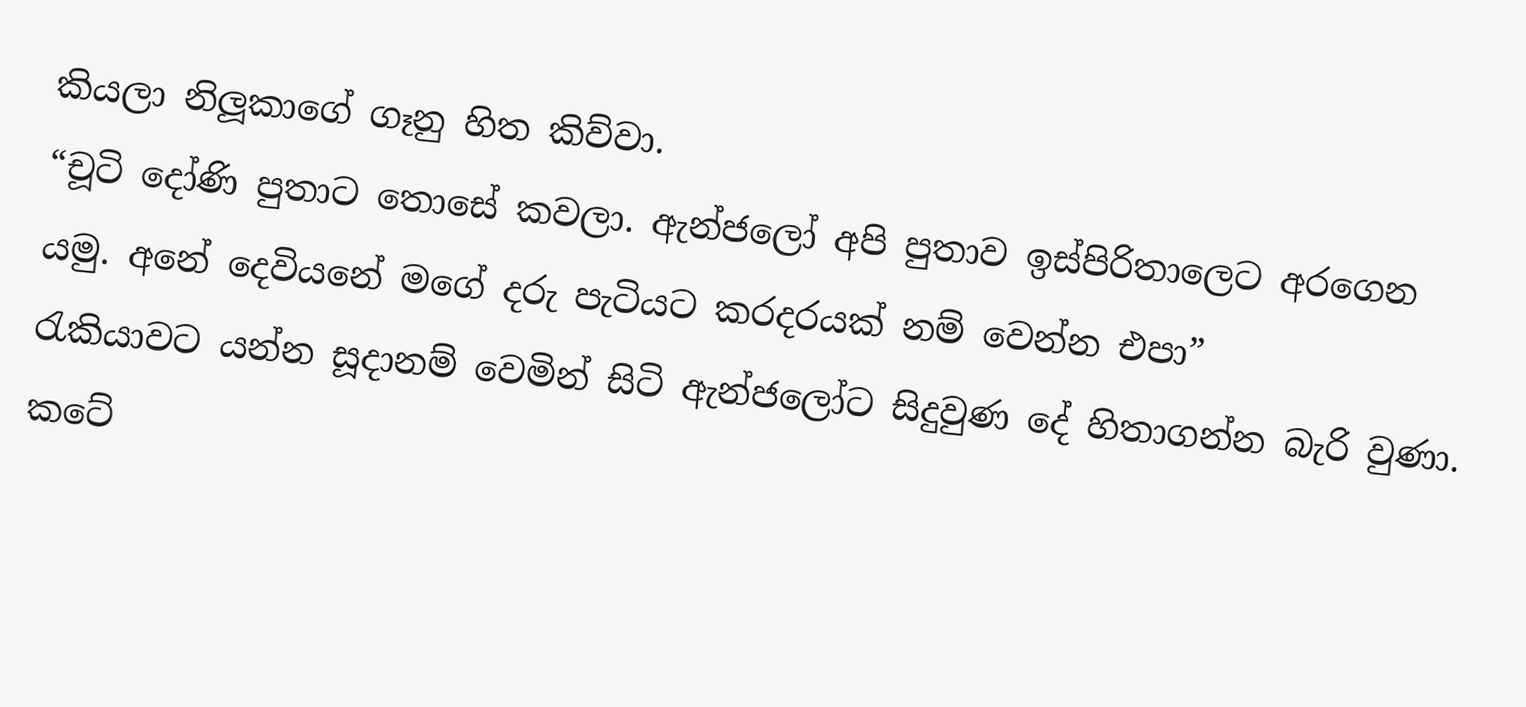කියලා නිලූකාගේ ගෑනු හිත කිව්වා.
“චූටි දෝණි පුතාට තොසේ කවලා. ඇන්ජලෝ අපි පුතාව ඉස්පිරිතාලෙට අරගෙන යමු. අනේ දෙවියනේ මගේ දරු පැටියට කරදරයක් නම් වෙන්න එපා”
රැකියාවට යන්න සූදානම් වෙමින් සිටි ඇන්ජලෝට සිදුවුණ දේ හිතාගන්න බැරි වුණා. කටේ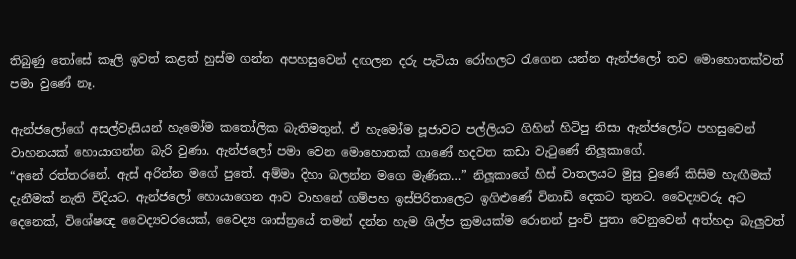තිබුණු තෝසේ කෑලි ඉවත් කළත් හුස්ම ගන්න අපහසුවෙන් දඟලන දරු පැටියා රෝහලට රැගෙන යන්න ඇන්ජලෝ තව මොහොතක්වත් පමා වුණේ නෑ.

ඇන්ජලෝගේ අසල්වැසියන් හැමෝම කතෝලික බැතිමතුන්. ඒ හැමෝම පූජාවට පල්ලියට ගිහින් හිටිපු නිසා ඇන්ජලෝට පහසුවෙන් වාහනයක් හොයාගන්න බැරි වුණා. ඇන්ජලෝ පමා වෙන මොහොතක් ගාණේ හදවත කඩා වැටුණේ නිලූකාගේ.
“අනේ රත්තරනේ. ඇස් අරින්න මගේ පුතේ. අම්මා දිහා බලන්න මගෙ මැණික…” නිලූකාගේ හිස් වාතලයට මුසු වුණේ කිසිම හැඟීමක් දැනීමක් නැති විදියට. ඇන්ජලෝ හොයාගෙන ආව වාහනේ ගම්පහ ඉස්පිරිතාලෙට ඉගිළුණේ විනාඩි දෙකට තුනට. වෛද්‍යවරු අට දෙනෙක්, විශේෂඥ වෛද්‍යවරයෙක්, වෛද්‍ය ශාස්ත්‍රයේ තමන් දන්න හැම ශිල්ප ක්‍රමයක්ම රොනන් පුංචි පුතා වෙනුවෙන් අත්හදා බැලුවත්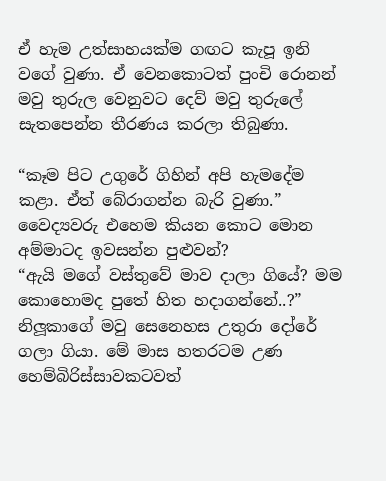ඒ හැම උත්සාහයක්ම ගඟට කැපූ ඉනි වගේ වුණා. ඒ වෙනකොටත් පුංචි රොනන් මවු තුරුල වෙනුවට දෙව් මවු තුරුලේ සැතපෙන්න තීරණය කරලා තිබුණා.

“කෑම පිට උගුරේ ගිහින් අපි හැමදේම කළා. ඒත් බේරාගන්න බැරි වුණා.” වෛද්‍යවරු එහෙම කියන කොට මොන අම්මාටද ඉවසන්න පුළුවන්?
“ඇයි මගේ වස්තුවේ මාව දාලා ගියේ? මම කොහොමද පුතේ හිත හදාගන්නේ..?”
නිලූකාගේ මවු සෙනෙහස උතුරා දෝරේ ගලා ගියා. මේ මාස හතරටම උණ හෙම්බිරිස්සාවකටවත්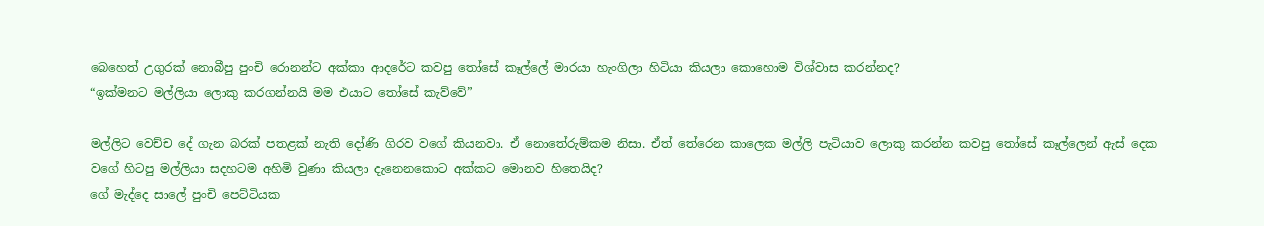බෙහෙත් උගුරක් නොබීපු පුංචි රොනන්ට අක්කා ආදරේට කවපු තෝසේ කෑල්ලේ මාරයා හැංගිලා හිටියා කියලා කොහොම විශ්වාස කරන්නද?
“ඉක්මනට මල්ලියා ලොකු කරගන්නයි මම එයාට තෝසේ කැව්වේ”

මල්ලිට වෙච්ච දේ ගැන බරක් පතළක් නැති දෝණි ගිරව වගේ කියනවා. ඒ නොතේරුම්කම නිසා. ඒත් තේරෙන කාලෙක මල්ලි පැටියාව ලොකු කරන්න කවපු තෝසේ කෑල්ලෙන් ඇස් දෙක වගේ හිටපු මල්ලියා සදහටම අහිමි වුණා කියලා දැනෙනකොට අක්කට මොනව හිතෙයිද?
ගේ මැද්දෙ සාලේ පුංචි පෙට්ටියක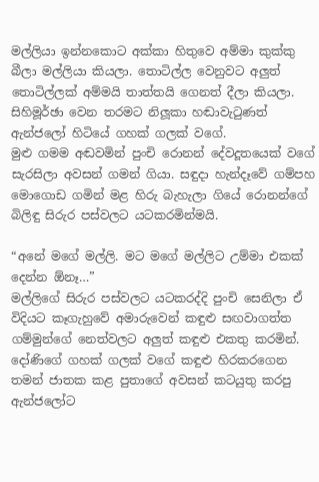මල්ලියා ඉන්නකොට අක්කා හිතුවෙ අම්මා කුක්කු බීලා මල්ලියා කියලා. තොටිල්ල වෙනුවට අලුත් තොටිල්ලක් අම්මයි තාත්තයි ගෙනත් දීලා කියලා. සිහිමූර්ඡා වෙන තරමට නිලූකා හඬාවැටුණත් ඇන්ජලෝ හිටියේ ගහක් ගලක් වගේ.
මුළු ගමම අඬවමින් පුංචි රොනන් දේවදූතයෙක් වගේ සැරසිලා අවසන් ගමන් ගියා. සඳුදා හැන්දෑවේ ගම්පහ මොගොඩ ගමින් මළ හිරු බැහැලා ගියේ රොනන්ගේ බිලිඳු සිරුර පස්වලට යටකරමින්මයි.

“අනේ මගේ මල්ලි. මට මගේ මල්ලිට උම්මා එකක් දෙන්න ඕනෑ…”
මල්ලිගේ සිරුර පස්වලට යටකරද්දි පුංචි සෙනිලා ඒ විදියට කෑගැහුවේ අමාරුවෙන් කඳුළු සඟවාගත්ත ගම්මුන්ගේ නෙත්වලට අලුත් කඳුළු එකතු කරමින්. දෝණිගේ ගහක් ගලක් වගේ කඳුළු හිරකරගෙන තමන් ජාතක කළ පුතාගේ අවසන් කටයුතු කරපු ඇන්ජලෝට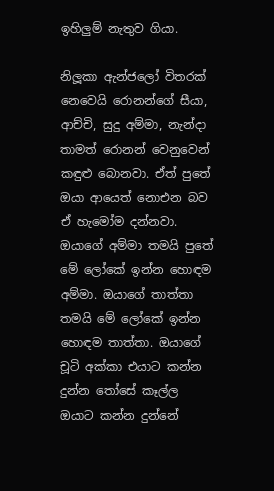ඉහිලුම් නැතුව ගියා.

නිලූකා ඇන්ජලෝ විතරක් නෙවෙයි රොනන්ගේ සීයා, ආච්චි, සුදු අම්මා, නැන්දා තාමත් රොනන් වෙනුවෙන් කඳුළු බොනවා. ඒත් පුතේ ඔයා ආයෙත් නොඑන බව ඒ හැමෝම දන්නවා.
ඔයාගේ අම්මා තමයි පුතේ මේ ලෝකේ ඉන්න හොඳම අම්මා. ඔයාගේ තාත්තා තමයි මේ ලෝකේ ඉන්න හොඳම තාත්තා. ඔයාගේ චූටි අක්කා එයාට කන්න දුන්න තෝසේ කෑල්ල ඔයාට කන්න දුන්නේ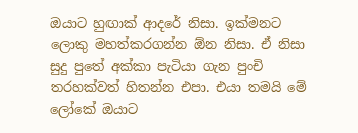ඔයාට හුඟාක් ආදරේ නිසා. ඉක්මනට ලොකු මහත්කරගන්න ඕන නිසා. ඒ නිසා සුදු පුතේ අක්කා පැටියා ගැන පුංචි තරහක්වත් හිතන්න එපා. එයා තමයි මේ ලෝකේ ඔයාට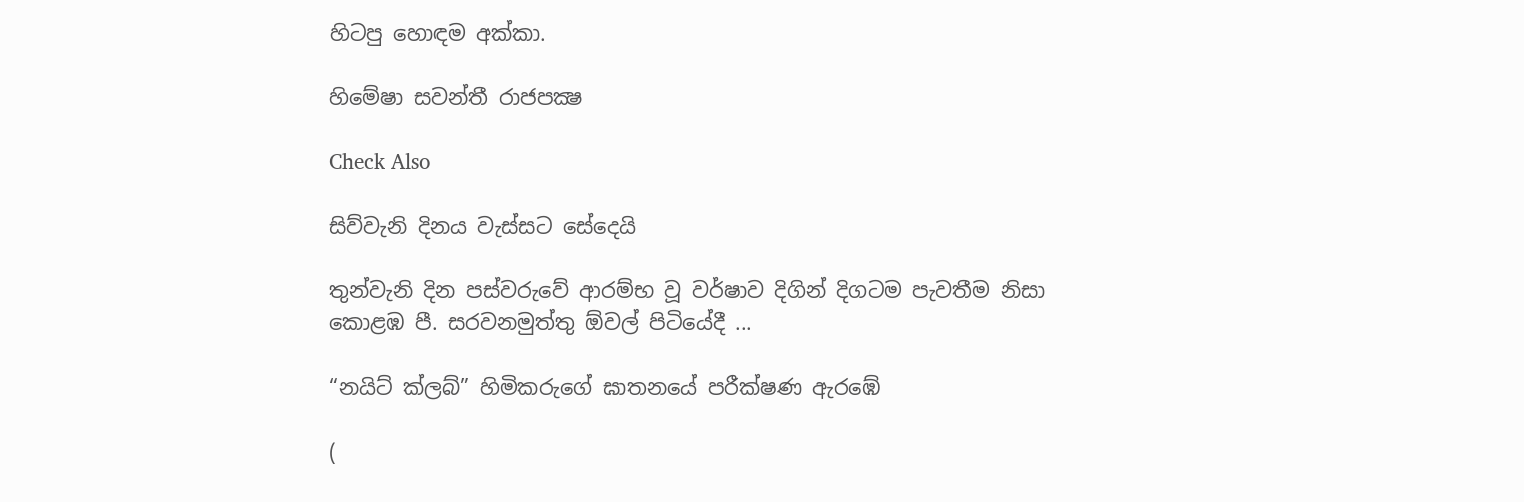හිටපු හොඳම අක්කා.

හිමේෂා සවන්තී රාජපක්‍ෂ

Check Also

සිව්වැනි දිනය වැස්සට සේදෙයි

තුන්වැනි දින පස්වරුවේ ආරම්භ වූ වර්ෂාව දිගින් දිගටම පැවතීම නිසා කොළඹ පී. සරවනමුත්තු ඕවල් පිටියේදී ...

“නයිට් ක්ලබ්” හිමිකරුගේ ඝාතනයේ පරීක්ෂණ ඇරඹේ

(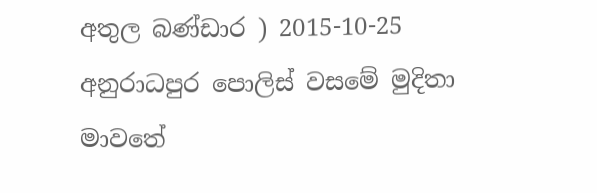අතුල බණ්ඩාර ) 2015-10-25 අනුරාධපුර පොලිස් වසමේ මුදිතා මාවතේ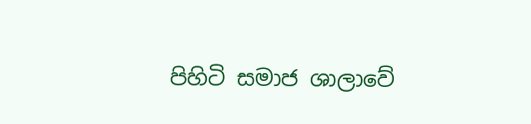පිහිටි සමාජ ශාලාවේ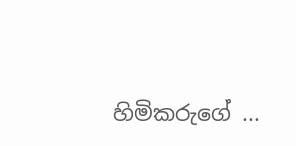හිමිකරුගේ ...